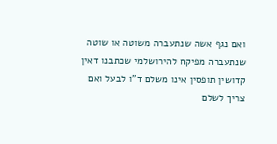ואם נגף אשה שנתעברה משוטה או שוטה שנתעברה מפיקח להירושלמי שכתבנו דאין קדושין תופסין אינו משלם ד"ו לבעל ואם צריך לשלם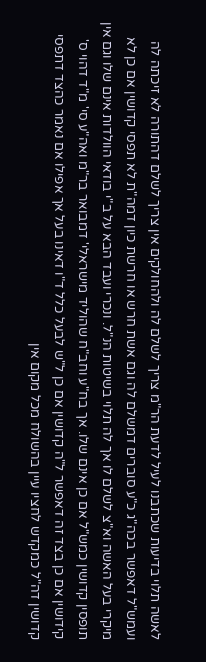לאשה תלוי בדיעות שכתבנו לעיל לדעת הר"מ צריך לשלם לה ולהחולקים אין צריך לשלם דהתורה לא זיכתה לה ועמש"ל דאפשר בכה"ג כ"ע סוברים דמשלם לה וגם אשת חרש או חרשת כיון דמה"ת לא תפסי קדושין אם כן לא מיקרי בעל האשה וא"צ לשלם לו אך לה תלוי בשיטות הנ"ל. ונכרי ועבד הבא על ב"י בודאי הוולדות אינם שלו וגם אין תופסין קדושין כמש"ל אם כן אינם שלו. אך בח"ע וחב"ח שהוליד מישראלי' דמבואר בר"מ ואה"ע סי' מ"ד דהוי ס' קידושין אם כן בצד זה דאפשר ל"ה קדושין אם כן ל"ש לבעל כלל ד"ו דאינו בעל אך אפילו אם נאמר כהצד דתפסי קדושין דה"ל כמקדש לחציו עיין בהשולח מכל מקום אין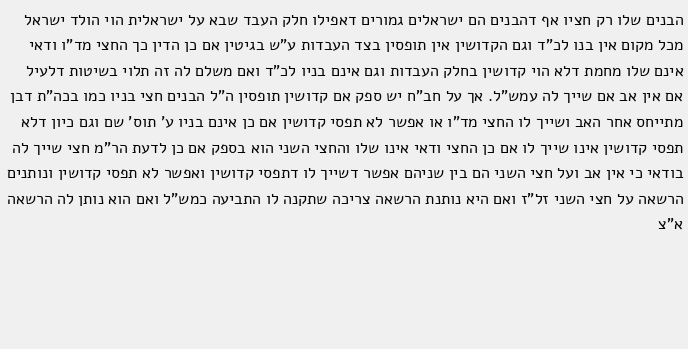הבנים שלו רק חציו אף דהבנים הם ישראלים גמורים דאפילו חלק העבד שבא על ישראלית הוי הולד ישראל מכל מקום אין בנו לכ"ד וגם הקדושין אין תופסין בצד העבדות ע"ש בגיטין אם כן הדין כך החצי מד"ו ודאי אינם שלו מחמת דלא הוי קדושין בחלק העבדות וגם אינם בניו לכ"ד ואם משלם לה זה תלוי בשיטות דלעיל אם אין אב אם שייך לה עמש"ל. אך על חב"ח יש ספק אם קדושין תופסין ה"ל הבנים חצי בניו כמו בכה"ת דבן מתייחס אחר האב ושייך לו החצי מד"ו או אפשר לא תפסי קדושין אם כן אינם בניו ע' תוס' שם וגם כיון דלא תפסי קדושין אינו שייך לו אם כן החצי ודאי אינו שלו והחצי השני הוא בספק אם כן לדעת הר"מ חצי שייך לה בודאי כי אין אב ועל חצי השני הם בין שניהם אפשר דשייך לו דתפסי קדושין ואפשר לא תפסי קדושין ונותנים הרשאה על חצי השני זל"ז ואם היא נותנת הרשאה צריכה שתקנה לו התביעה כמש"ל ואם הוא נותן לה הרשאה א"צ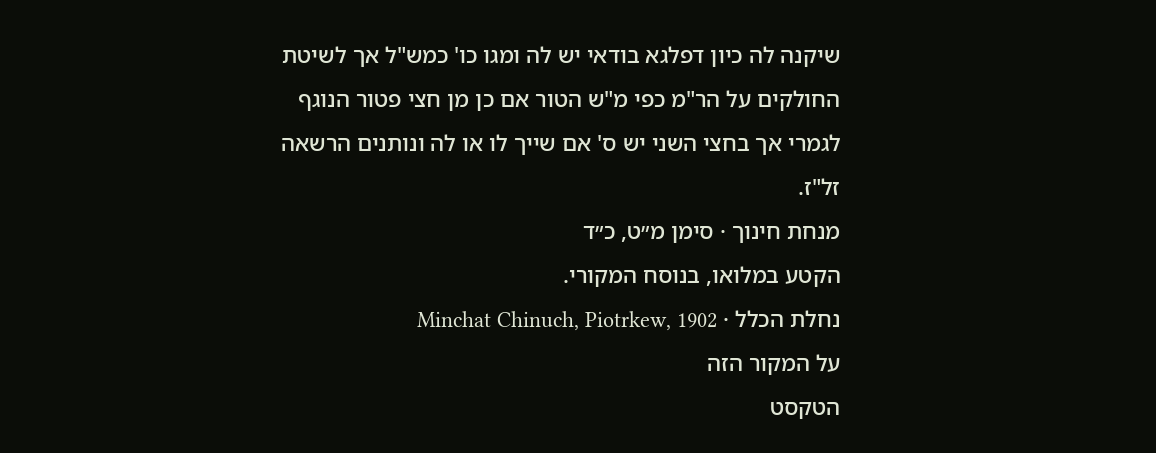שיקנה לה כיון דפלגא בודאי יש לה ומגו כו' כמש"ל אך לשיטת החולקים על הר"מ כפי מ"ש הטור אם כן מן חצי פטור הנוגף לגמרי אך בחצי השני יש ס' אם שייך לו או לה ונותנים הרשאה זל"ז.
מנחת חינוך · סימן מ״ט, כ״ד
הקטע במלואו, בנוסח המקורי.
נחלת הכלל · Minchat Chinuch, Piotrkew, 1902
על המקור הזה
הטקסט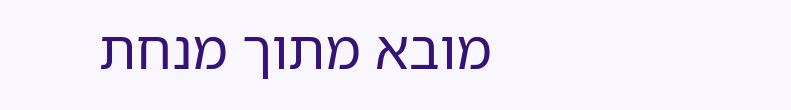מובא מתוך מנחת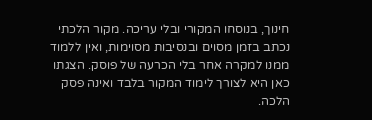חינוך, בנוסחו המקורי ובלי עריכה. מקור הלכתי נכתב בזמן מסוים ובנסיבות מסוימות, ואין ללמוד ממנו למקרה אחר בלי הכרעה של פוסק. הצגתו כאן היא לצורך לימוד המקור בלבד ואינה פסק הלכה.